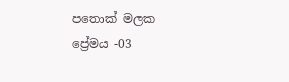පතොක් මලක ප්‍රේමය -03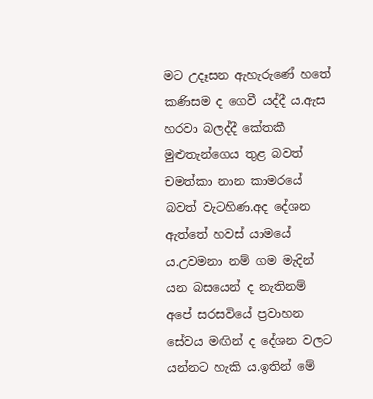මට උදෑසන ඇහැරුණේ හතේ කණිසම ද ගෙවී යද්දී ය.ඇස හරවා බලද්දී කේතකී මුළුතැන්ගෙය තුළ බවත් චමත්කා නාන කාමරයේ බවත් වැටහිණ.අද දේශන ඇත්තේ හවස් යාමයේ ය.උවමනා නම් ගම මැදින් යන බසයෙන් ද නැතිනම් අපේ සරසවියේ ප්‍රවාහන සේවය මඟින් ද දේශන වලට යන්නට හැකි ය.ඉතින් මේ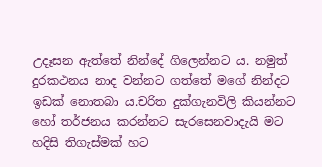උදෑසන ඇත්තේ නින්දේ ගිලෙන්නට ය. නමුත් දුරකථනය නාද වන්නට ගත්තේ මගේ නින්දට ඉඩක් නොතබා ය.චරිත දුක්ගැනවිලි කියන්නට හෝ තර්ජනය කරන්නට සැරසෙනවාදැයි මට හදිසි තිගැස්මක් හට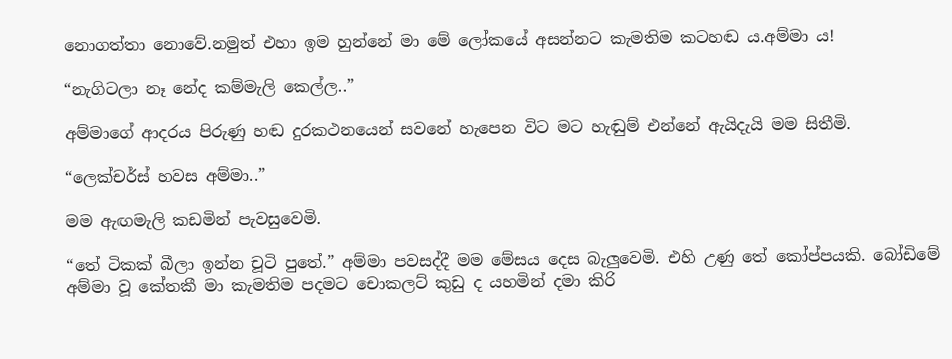නොගත්තා නොවේ.නමුත් එහා ඉම හුන්නේ මා මේ ලෝකයේ අසන්නට කැමතිම කටහඬ ය.අම්මා ය!

“නැගිටලා නෑ නේද කම්මැලි කෙල්ල..”

අම්මාගේ ආදරය පිරුණු හඬ දුරකථනයෙන් සවනේ හැපෙන විට මට හැඬුම් එන්නේ ඇයිදැයි මම සිතීමි.

“ලෙක්චර්ස් හවස අම්මා..”

මම ඇඟමැලි කඩමින් පැවසුවෙමි.

“තේ ටිකක් බීලා ඉන්න චූටි පුතේ.” අම්මා පවසද්දී මම මේසය දෙස බැලුවෙමි. එහි උණු තේ කෝප්පයකි. බෝඩිමේ අම්මා වූ කේතකී මා කැමතිම පදමට චොකලට් කුඩු ද යහමින් දමා කිරි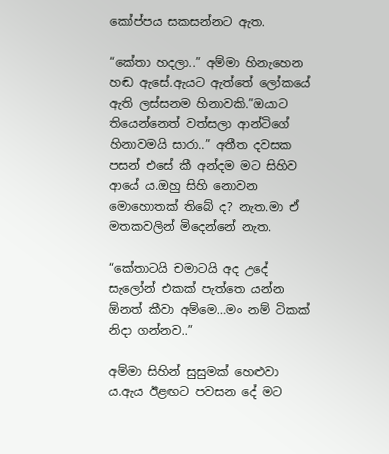කෝප්පය සකසන්නට ඇත.

“කේතා හදලා..” අම්මා හිනැහෙන හඬ ඇසේ.ඇයට ඇත්තේ ලෝකයේ ඇති ලස්සනම හිනාවකි.”ඔයාට තියෙන්නෙත් වත්සලා ආන්ටිගේ හිනාවමයි සාරා..” අතීත දවසක පසන් එසේ කී අන්දම මට සිහිව ආයේ ය.ඔහු සිහි නොවන මොහොතක් තිබේ ද? නැත.මා ඒ මතකවලින් මිදෙන්නේ නැත.

“කේතාටයි චමාටයි අද උදේ සැලෝන් එකක් පැත්තෙ යන්න ඕනත් කීවා අම්මෙ…මං නම් ටිකක් නිදා ගන්නව..”

අම්මා සිහින් සුසුමක් හෙළුවා ය.ඇය ඊළඟට පවසන දේ මට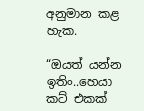අනුමාන කළ හැක.

“ඔයත් යන්න ඉතිං..හෙයා කට් එකක්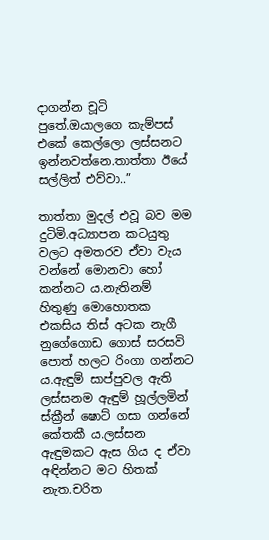දාගන්න චූටි පුතේ.ඔයාලගෙ කැම්පස් එකේ කෙල්ලො ලස්සනට ඉන්නවත්නෙ.තාත්තා ඊයේ සල්ලිත් එව්වා..”

තාත්තා මුදල් එවූ බව මම දුටිමි.අධ්‍යාපන කටයුතු වලට අමතරව ඒවා වැය වන්නේ මොනවා හෝ කන්නට ය.නැතිනම් හිතුණු මොහොතක එකසිය තිස් අටක නැගී නුගේගොඩ ගොස් සරසවි පොත් හලට රිංගා ගන්නට ය.ඇඳුම් සාප්පුවල ඇති ලස්සනම ඇඳුම් හූල්ලමින් ස්ක්‍රීන් ෂොට් ගසා ගන්නේ කේතකී ය.ලස්සන ඇඳුමකට ඇස ගිය ද ඒවා අඳින්නට මට හිතක් නැත.චරිත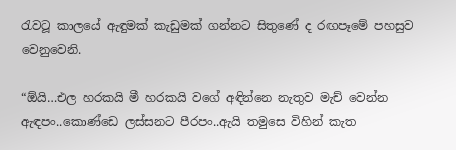රැවටූ කාලයේ ඇඳුමක් කැඩුමක් ගන්නට සිතුණේ ද රඟපෑමේ පහසුව වෙනුවෙනි.

“ඕයි…එල හරකයි මී හරකයි වගේ අඳින්නෙ නැතුව මැච් වෙන්න ඇඳපං..කොණ්ඩෙ ලස්සනට පීරපං..ඇයි තමුසෙ විහින් කැත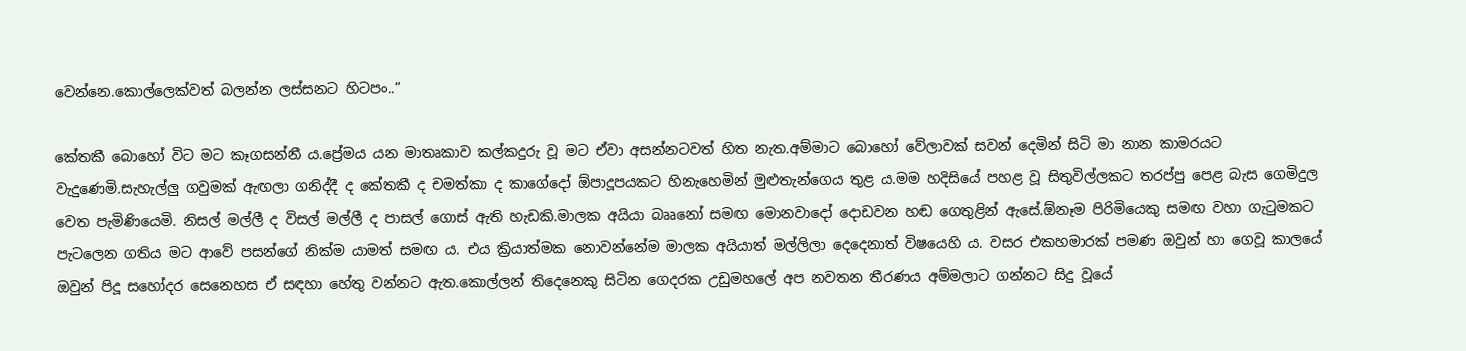වෙන්නෙ.කොල්ලෙක්වත් බලන්න ලස්සනට හිටපං..”

කේතකී බොහෝ විට මට කෑගසන්නී ය.ප්‍රේමය යන මාතෘකාව කල්කදුරු වූ මට ඒවා අසන්නටවත් හිත නැත.අම්මාට බොහෝ වේලාවක් සවන් දෙමින් සිටි මා නාන කාමරයට වැදුණෙමි.සැහැල්ලු ගවුමක් ඇඟලා ගනිද්දී ද කේතකී ද චමත්කා ද කාගේදෝ ඕපාදූපයකට හිනැහෙමින් මුළුතැන්ගෙය තුළ ය.මම හදිසියේ පහළ වූ සිතුවිල්ලකට තරප්පු පෙළ බැස ගෙමිදුල වෙත පැමිණියෙමි. නිසල් මල්ලී ද විසල් මල්ලී ද පාසල් ගොස් ඇති හැඩකි.මාලක අයියා බෲනෝ සමඟ මොනවාදෝ දොඩවන හඬ ගෙතුළින් ඇසේ.ඕනෑම පිරිමියෙකු සමඟ වහා ගැටුමකට පැටලෙන ගතිය මට ආවේ පසන්ගේ නික්ම යාමත් සමඟ ය. එය ක්‍රියාත්මක නොවන්නේම මාලක අයියාත් මල්ලිලා දෙදෙනාත් විෂයෙහි ය. වසර එකහමාරක් පමණ ඔවුන් හා ගෙවූ කාලයේ ඔවුන් පිදූ සහෝදර සෙනෙහස ඒ සඳහා හේතු වන්නට ඇත.කොල්ලන් තිදෙනෙකු සිටින ගෙදරක උඩුමහලේ අප නවතන තීරණය අම්මලාට ගන්නට සිදු වූයේ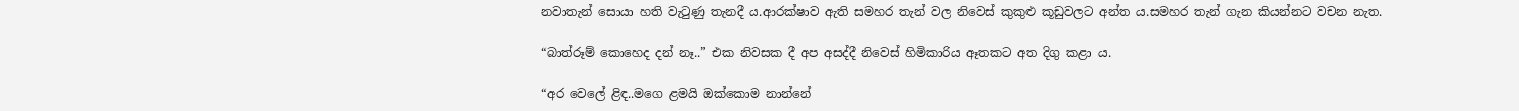නවාතැන් සොයා හති වැටුණු තැනදී ය.ආරක්ෂාව ඇති සමහර තැන් වල නිවෙස් කුකුළු කූඩුවලට අන්ත ය.සමහර තැන් ගැන කියන්නට වචන නැත.

“බාත්රූම් කොහෙද දන් නෑ..” එක නිවසක දී අප අසද්දී නිවෙස් හිමිකාරිය ඈතකට අත දිගු කළා ය.

“අර වෙලේ ළිඳ..මගෙ ළමයි ඔක්කොම නාන්නේ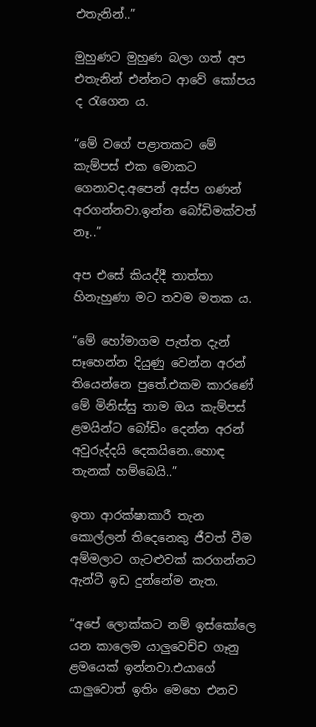එතැනින්..”

මුහුණට මුහුණ බලා ගත් අප එතැනින් එන්නට ආවේ කෝපය ද රැගෙන ය.

“මේ වගේ පළාතකට මේ කැම්පස් එක මොකට ගෙනාවද.අපෙන් අස්ප ගණන් අරගන්නවා.ඉන්න බෝඩිමක්වත් නෑ..”

අප එසේ කියද්දී තාත්තා හිනැහුණා මට තවම මතක ය.

“මේ හෝමාගම පැත්ත දැන් සෑහෙන්න දියුණු වෙන්න අරන් තියෙන්නෙ පුතේ.එකම කාරණේ මේ මිනිස්සු තාම ඔය කැම්පස් ළමයින්ට බෝඩිං දෙන්න අරන් අවුරුද්දයි දෙකයිනෙ..හොඳ තැනක් හම්බෙයි..”

ඉතා ආරක්ෂාකාරී තැන කොල්ලන් තිදෙනෙකු ජීවත් වීම අම්මලාට ගැටළුවක් කරගන්නට ඇන්ටී ඉඩ දුන්නේම නැත.

“අපේ ලොක්කට නම් ඉස්කෝලෙ යන කාලෙම යාලුවෙච්ච ගෑනු ළමයෙක් ඉන්නවා.එයාගේ යාලුවොත් ඉතිං මෙහෙ එනව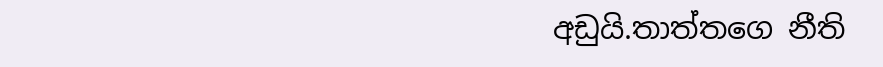අඩුයි.තාත්තගෙ නීති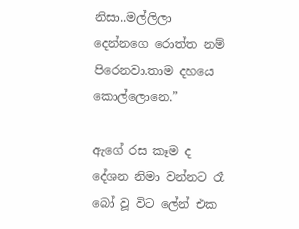නිසා..මල්ලිලා දෙන්නගෙ රොත්ත නම් පිරෙනවා.තාම දහයෙ කොල්ලොනෙ.”

ඇගේ රස කෑම ද දේශන නිමා වන්නට රෑ බෝ වූ විට ලේන් එක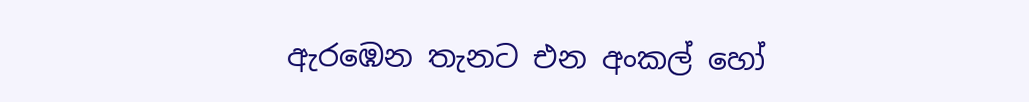ඇරඹෙන තැනට එන අංකල් හෝ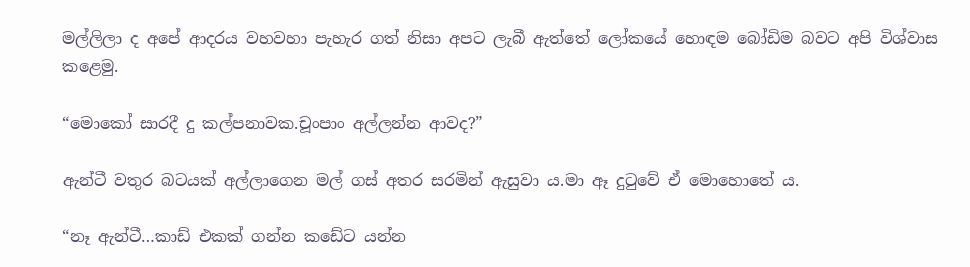මල්ලිලා ද අපේ ආදරය වහවහා පැහැර ගත් නිසා අපට ලැබී ඇත්තේ ලෝකයේ හොඳම බෝඩිම බවට අපි විශ්වාස කළෙමු.

“මොකෝ සාරදී දු කල්පනාවක.චූංපාං අල්ලන්න ආවද?”

ඇන්ටී වතුර බටයක් අල්ලාගෙන මල් ගස් අතර සරමින් ඇසුවා ය.මා ඈ දුටුවේ ඒ මොහොතේ ය.

“නෑ ඇන්ටී…කාඩ් එකක් ගන්න කඩේට යන්න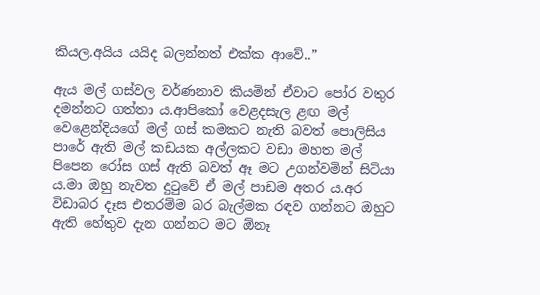කියල.අයිය යයිද බලන්නත් එක්ක ආවේ..”

ඇය මල් ගස්වල වර්ණනාව කියමින් ඒවාට පෝර වතුර දමන්නට ගත්තා ය.ආපිකෝ වෙළදසැල ළඟ මල් වෙළෙන්දියගේ මල් ගස් කමකට නැති බවත් පොලිසිය පාරේ ඇති මල් කඩයක අල්ලකට වඩා මහත මල් පිපෙන රෝස ගස් ඇති බවත් ඈ මට උගන්වමින් සිටියා ය.මා ඔහු නැවත දුටුවේ ඒ මල් පාඩම අතර ය.අර විඩාබර දෑස එතරම්ම බර බැල්මක රඳව ගන්නට ඔහුට ඇති හේතුව දැන ගන්නට මට ඕනෑ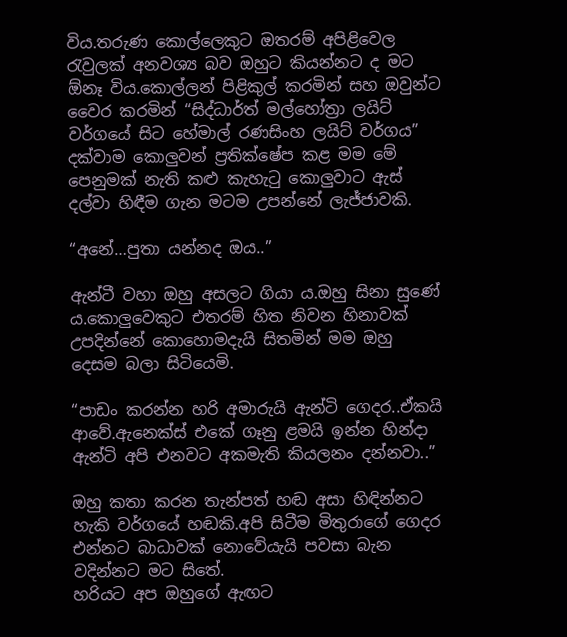විය.තරුණ කොල්ලෙකුට ඔතරම් අපිළිවෙල රැවුලක් අනවශ්‍ය බව ඔහුට කියන්නට ද මට ඕනෑ විය.කොල්ලන් පිළිකුල් කරමින් සහ ඔවුන්ට වෛර කරමින් “සිද්ධාර්ත් මල්හෝත්‍රා ලයිට් වර්ගයේ සිට හේමාල් රණසිංහ ලයිට් වර්ගය” දක්වාම කොලුවන් ප්‍රතික්ෂේප කළ මම මේ පෙනුමක් නැති කළු කැහැටු කොලුවාට ඇස් දල්වා හිඳීම ගැන මටම උපන්නේ ලැජ්ජාවකි.

“අනේ…පුතා යන්නද ඔය..”

ඇන්ටී වහා ඔහු අසලට ගියා ය.ඔහු සිනා සුණේ ය.කොලුවෙකුට එතරම් හිත නිවන හිනාවක් උපදින්නේ කොහොමදැයි සිතමින් මම ඔහු දෙසම බලා සිටියෙමි.

“පාඩං කරන්න හරි අමාරුයි ඇන්ටි ගෙදර..ඒකයි ආවේ.ඇනෙක්ස් එකේ ගෑනු ළමයි ඉන්න හින්දා ඇන්ටි අපි එනවට අකමැති කියලනං දන්නවා..”

ඔහු කතා කරන තැන්පත් හඬ අසා හිඳින්නට හැකි වර්ගයේ හඬකි.අපි සිටීම මිතුරාගේ ගෙදර එන්නට බාධාවක් නොවේයැයි පවසා බැන වදින්නට මට සිතේ.
හරියට අප ඔහුගේ ඇඟට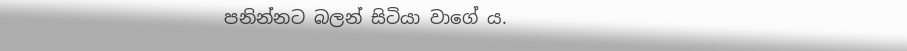පනින්නට බලන් සිටියා වාගේ ය.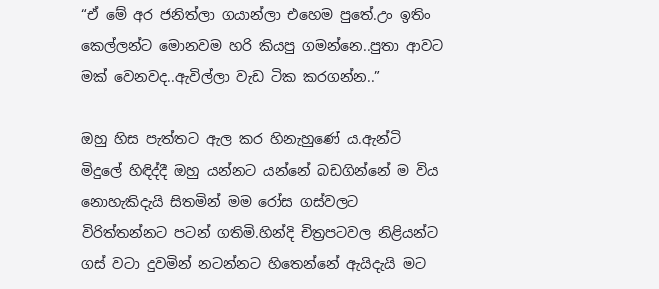“ඒ මේ අර ජනිත්ලා ගයාන්ලා එහෙම පුතේ.උං ඉතිං කෙල්ලන්‍ට මොනවම හරි කියපු ගමන්නෙ..පුතා ආවට මක් වෙනවද..ඇවිල්ලා වැඩ ටික කරගන්න..”

ඔහු හිස පැත්තට ඇල කර හිනැහුණේ ය.ඇන්ටි මිදුලේ හිඳිද්දී ඔහු යන්නට යන්නේ බඩගින්නේ ම විය නොහැකිදැයි සිතමින් මම රෝස ගස්වලට විරිත්තන්නට පටන් ගතිමි.හින්දි චිත්‍රපටවල නිළියන්ට ගස් වටා දුවමින් නටන්නට හිතෙන්නේ ඇයිදැයි මට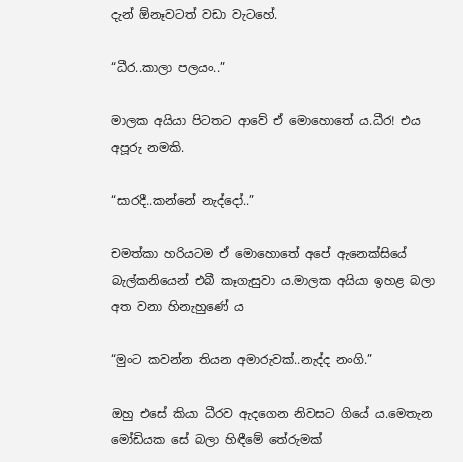දැන් ඕනෑවටත් වඩා වැටහේ.

“ධීර..කාලා පලයං..”

මාලක අයියා පිටතට ආවේ ඒ මොහොතේ ය.ධීර! එය අපූරු නමකි.

“සාරදී..කන්නේ නැද්දෝ..”

චමත්කා හරියටම ඒ මොහොතේ අපේ ඇනෙක්සියේ බැල්කනියෙන් එබී කෑගැසුවා ය.මාලක අයියා ඉහළ බලා අත වනා හිනැහුණේ ය

“මුංට කවන්න තියන අමාරුවක්..නැද්ද නංගි.”

ඔහු එසේ කියා ධීරව ඇදගෙන නිවසට ගියේ ය.මෙතැන මෝඩියක සේ බලා හිඳීමේ තේරුමක්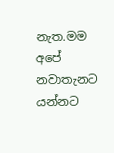නැත.මම අපේ නවාතැනට යන්නට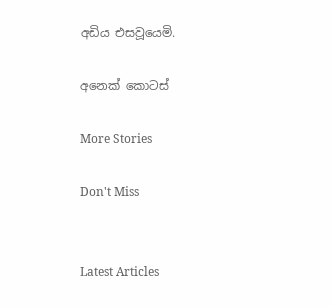අඩිය එසවූයෙමි.

අනෙක් කොටස්

More Stories

Don't Miss


Latest Articles